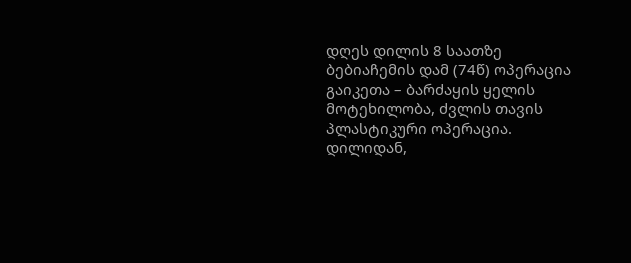დღეს დილის 8 საათზე ბებიაჩემის დამ (74წ) ოპერაცია გაიკეთა – ბარძაყის ყელის მოტეხილობა, ძვლის თავის პლასტიკური ოპერაცია.
დილიდან,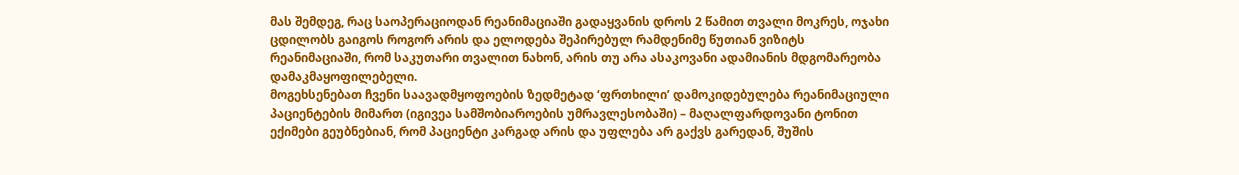მას შემდეგ, რაც საოპერაციოდან რეანიმაციაში გადაყვანის დროს 2 წამით თვალი მოკრეს, ოჯახი ცდილობს გაიგოს როგორ არის და ელოდება შეპირებულ რამდენიმე წუთიან ვიზიტს რეანიმაციაში, რომ საკუთარი თვალით ნახონ, არის თუ არა ასაკოვანი ადამიანის მდგომარეობა დამაკმაყოფილებელი.
მოგეხსენებათ ჩვენი საავადმყოფოების ზედმეტად ‘ფრთხილი’ დამოკიდებულება რეანიმაციული პაციენტების მიმართ (იგივეა სამშობიაროების უმრავლესობაში) – მაღალფარდოვანი ტონით ექიმები გეუბნებიან, რომ პაციენტი კარგად არის და უფლება არ გაქვს გარედან, შუშის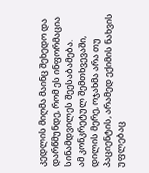კედლის მიღმა მაინც შეხედო და დარწმუნდე, რომ ეს ინფორმაცია სინამდვილეს შეესაბამება.
ამ კონკრეტულ შემთხვევაში, დილის მერე, ოჯახმა არა თუ პაციენტის, არამედ ექიმის ნახვის უფლებაც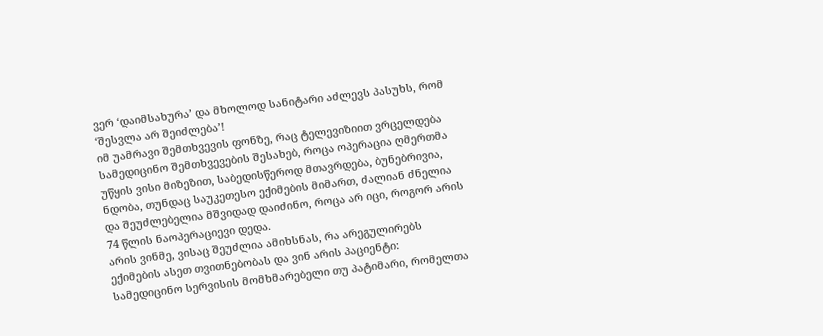ვერ ‘დაიმსახურა’ და მხოლოდ სანიტარი აძლევს პასუხს, რომ ‘შესვლა არ შეიძლება’!
იმ უამრავი შემთხვევის ფონზე, რაც ტელევიზიით ვრცელდება სამედიცინო შემთხვევების შესახებ, როცა ოპერაცია ღმერთმა უწყის ვისი მიზეზით, საბედისწეროდ მთავრდება, ბუნებრივია, ნდობა, თუნდაც საუკეთესო ექიმების მიმართ, ძალიან ძნელია და შეუძლებელია მშვიდად დაიძინო, როცა არ იცი, როგორ არის 74 წლის ნაოპერაციევი დედა.
არის ვინმე, ვისაც შეუძლია ამიხსნას, რა არეგულირებს ექიმების ასეთ თვითნებობას და ვინ არის პაციენტი: სამედიცინო სერვისის მომხმარებელი თუ პატიმარი, რომელთა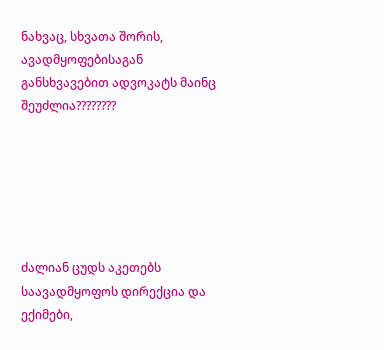ნახვაც, სხვათა შორის, ავადმყოფებისაგან განსხვავებით ადვოკატს მაინც შეუძლია????????






ძალიან ცუდს აკეთებს საავადმყოფოს დირექცია და ექიმები,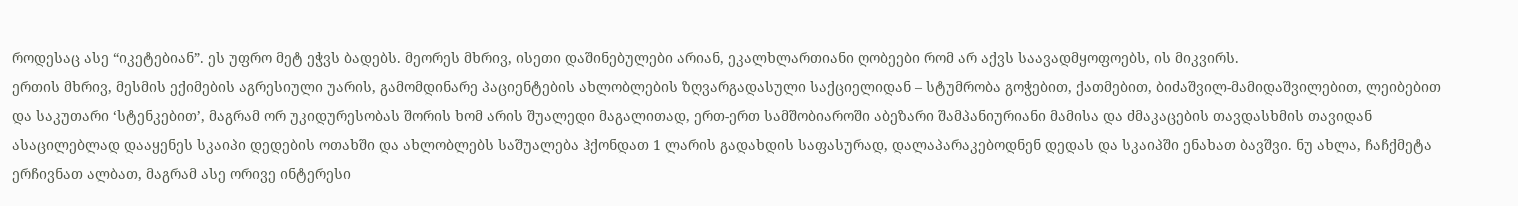როდესაც ასე “იკეტებიან”. ეს უფრო მეტ ეჭვს ბადებს. მეორეს მხრივ, ისეთი დაშინებულები არიან, ეკალხლართიანი ღობეები რომ არ აქვს საავადმყოფოებს, ის მიკვირს.
ერთის მხრივ, მესმის ექიმების აგრესიული უარის, გამომდინარე პაციენტების ახლობლების ზღვარგადასული საქციელიდან – სტუმრობა გოჭებით, ქათმებით, ბიძაშვილ-მამიდაშვილებით, ლეიბებით და საკუთარი ‘სტენკებით’, მაგრამ ორ უკიდურესობას შორის ხომ არის შუალედი მაგალითად, ერთ-ერთ სამშობიაროში აბეზარი შამპანიურიანი მამისა და ძმაკაცების თავდასხმის თავიდან ასაცილებლად დააყენეს სკაიპი დედების ოთახში და ახლობლებს საშუალება ჰქონდათ 1 ლარის გადახდის საფასურად, დალაპარაკებოდნენ დედას და სკაიპში ენახათ ბავშვი. ნუ ახლა, ჩაჩქმეტა ერჩივნათ ალბათ, მაგრამ ასე ორივე ინტერესი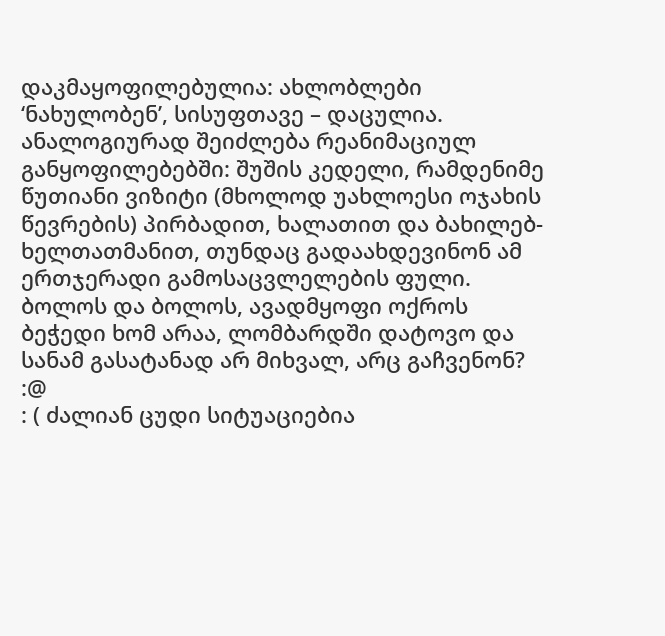დაკმაყოფილებულია: ახლობლები ‘ნახულობენ’, სისუფთავე – დაცულია.
ანალოგიურად შეიძლება რეანიმაციულ განყოფილებებში: შუშის კედელი, რამდენიმე წუთიანი ვიზიტი (მხოლოდ უახლოესი ოჯახის წევრების) პირბადით, ხალათით და ბახილებ-ხელთათმანით, თუნდაც გადაახდევინონ ამ ერთჯერადი გამოსაცვლელების ფული.
ბოლოს და ბოლოს, ავადმყოფი ოქროს ბეჭედი ხომ არაა, ლომბარდში დატოვო და სანამ გასატანად არ მიხვალ, არც გაჩვენონ? :@
: ( ძალიან ცუდი სიტუაციებია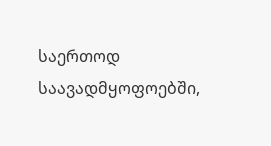საერთოდ საავადმყოფოებში,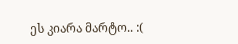ეს კიარა მარტო.. :(